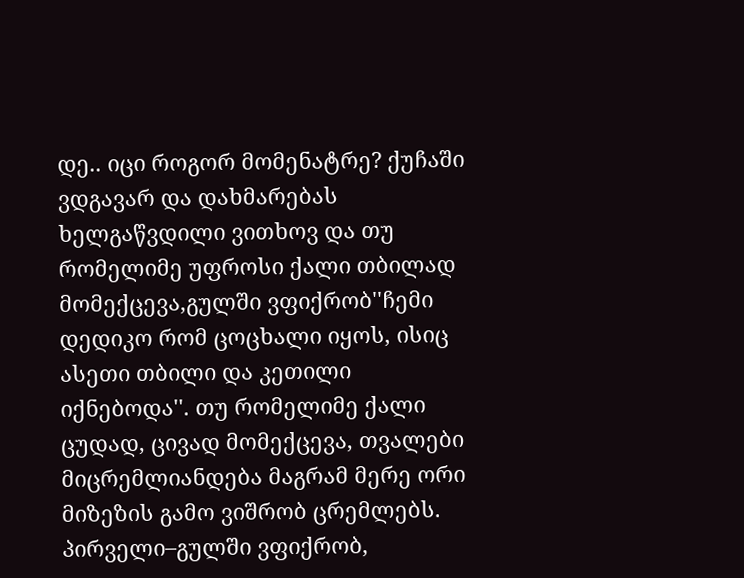დე.. იცი როგორ მომენატრე? ქუჩაში ვდგავარ და დახმარებას ხელგაწვდილი ვითხოვ და თუ რომელიმე უფროსი ქალი თბილად მომექცევა,გულში ვფიქრობ''ჩემი დედიკო რომ ცოცხალი იყოს, ისიც ასეთი თბილი და კეთილი იქნებოდა''. თუ რომელიმე ქალი ცუდად, ცივად მომექცევა, თვალები მიცრემლიანდება მაგრამ მერე ორი მიზეზის გამო ვიშრობ ცრემლებს.
პირველი–გულში ვფიქრობ,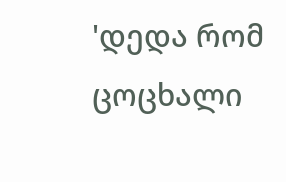'დედა რომ ცოცხალი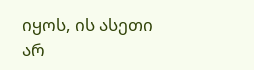იყოს, ის ასეთი არ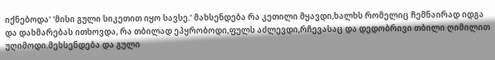იქნებოდა' 'მისი გული სიკეთით იყო სავსე.' მახსენდება რა კეთილი მყავდი,ხალხს რომელიც ჩემნაირად იდგა და დახმარებას ითხოვდა, რა თბილად ეპყრობოდი,ფულს აძლევდი,რჩევასაც და დედობრივი თბილი ღიმილით უღიმოდი.მეხსენდება და გული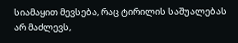სიამაყით მევსება, რაც ტირილის საშუალებას არ მაძლევს,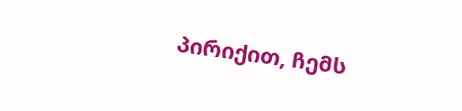პირიქით, ჩემს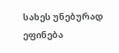სახეს უნებურად ეფინება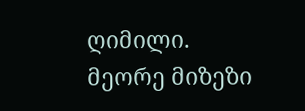ღიმილი.
მეორე მიზეზი